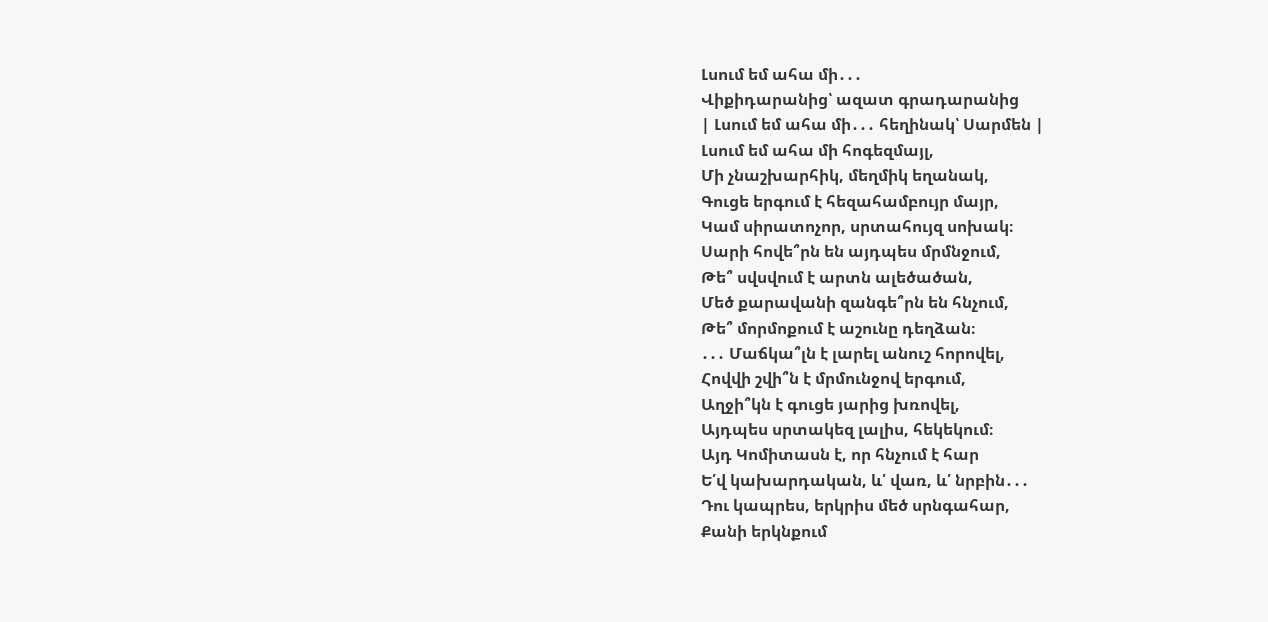Լսում եմ ահա մի․․․
Վիքիդարանից՝ ազատ գրադարանից
| Լսում եմ ահա մի․․․ հեղինակ՝ Սարմեն |
Լսում եմ ահա մի հոգեզմայլ,
Մի չնաշխարհիկ, մեղմիկ եղանակ,
Գուցե երգում է հեզահամբույր մայր,
Կամ սիրատոչոր, սրտահույզ սոխակ։
Սարի հովե՞րն են այդպես մրմնջում,
Թե՞ սվսվում է արտն ալեծածան,
Մեծ քարավանի զանգե՞րն են հնչում,
Թե՞ մորմոքում է աշունը դեղձան։
․․․ Մաճկա՞լն է լարել անուշ հորովել,
Հովվի շվի՞ն է մրմունջով երգում,
Աղջի՞կն է գուցե յարից խռովել,
Այդպես սրտակեզ լալիս, հեկեկում։
Այդ Կոմիտասն է, որ հնչում է հար
Ե՛վ կախարդական, և՛ վառ, և՛ նրբին․․․
Դու կապրես, երկրիս մեծ սրնգահար,
Քանի երկնքում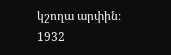կշողա արփին։
1932